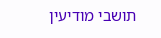תושבי מודיעין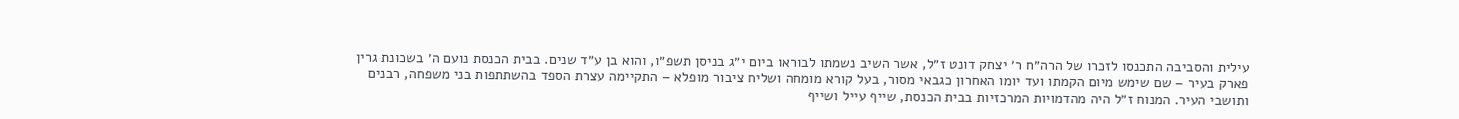עילית והסביבה התכנסו לזכרו של הרה״ח ר׳ יצחק דונט ז״ל, אשר השיב נשמתו לבוראו ביום י״ג בניסן תשפ״ו, והוא בן ע״ד שנים. בבית הכנסת נועם ה׳ בשכונת גרין פארק בעיר – שם שימש מיום הקמתו ועד יומו האחרון כגבאי מסור, בעל קורא מומחה ושליח ציבור מופלא – התקיימה עצרת הספד בהשתתפות בני משפחה, רבנים ותושבי העיר. המנוח ז״ל היה מהדמויות המרכזיות בבית הכנסת, שייף עייל ושייף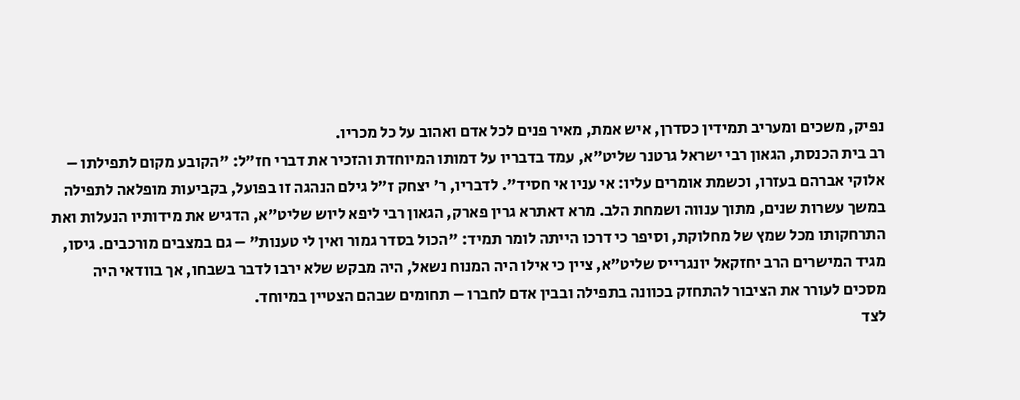נפיק, משכים ומעריב תמידין כסדרן, איש אמת, מאיר פנים לכל אדם ואהוב על כל מכריו.
רב בית הכנסת, הגאון רבי ישראל גרטנר שליט״א, עמד בדבריו על דמותו המיוחדת והזכיר את דברי חז״ל: "הקובע מקום לתפילתו – אלוקי אברהם בעזרו, וכשמת אומרים עליו: אי עניו אי חסיד". לדבריו, ר׳ יצחק ז״ל גילם הנהגה זו בפועל, בקביעות מופלאה לתפילה במשך עשרות שנים, מתוך ענווה ושמחת הלב. מרא דאתרא גרין פארק, הגאון רבי ליפא ליוש שליט״א, הדגיש את מידותיו הנעלות ואת התרחקותו מכל שמץ של מחלוקת, וסיפר כי דרכו הייתה לומר תמיד: "הכול בסדר גמור ואין לי טענות" – גם במצבים מורכבים. גיסו, מגיד המישרים הרב יחזקאל יונגרייס שליט״א, ציין כי אילו היה המנוח נשאל, היה מבקש שלא ירבו לדבר בשבחו, אך בוודאי היה מסכים לעורר את הציבור להתחזק בכוונה בתפילה ובבין אדם לחברו – תחומים שבהם הצטיין במיוחד.
לצד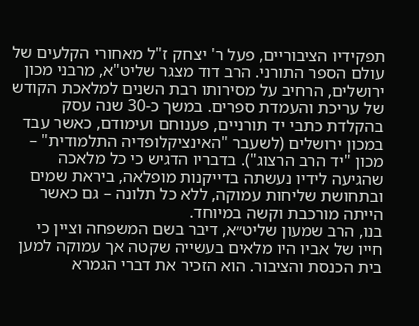תפקידיו הציבוריים, פעל ר' יצחק ז"ל מאחורי הקלעים של עולם הספר התורני. הרב דוד מצגר שליט"א, מרבני מכון ירושלים, הרחיב על מסירותו רבת השנים למלאכת הקודש של עריכת והעמדת ספרים. במשך כ-30 שנה עסק בהקלדת כתבי יד תורניים, פענוחם ועימודם, כאשר עבד במכון ירושלים (לשעבר "האינציקלופדיה התלמודית" – מכון "יד הרב הרצוג"). בדבריו הדגיש כי כל מלאכה שהגיעה לידיו נעשתה בדייקנות מופלאה, ביראת שמים ובתחושת שליחות עמוקה, ללא כל תלונה – גם כאשר הייתה מורכבת וקשה במיוחד.
בנו, הרב שמעון שליט״א, דיבר בשם המשפחה וציין כי חייו של אביו היו מלאים בעשייה שקטה אך עמוקה למען בית הכנסת והציבור. הוא הזכיר את דברי הגמרא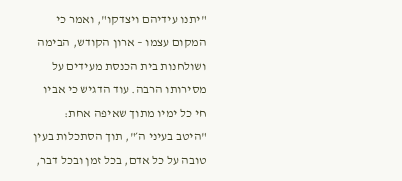"יתנו עידיהם ויצדקו", ואמר כי המקום עצמו – ארון הקודש, הבימה ושולחנות בית הכנסת מעידים על מסירותו הרבה. עוד הדגיש כי אביו חי כל ימיו מתוך שאיפה אחת: "היטב בעיני ה׳", תוך הסתכלות בעין טובה על כל אדם, בכל זמן ובכל דבר,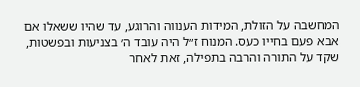המחשבה על הזולת, המידות הענווה והרוגע, עד שהיו ששאלו אם אבא פעם בחייו כעס. המנוח ז״ל היה עובד ה׳ בצניעות ובפשטות, שקד על התורה והרבה בתפילה, זאת לאחר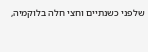שלפני כשנתיים וחצי חלה בלוקמיה,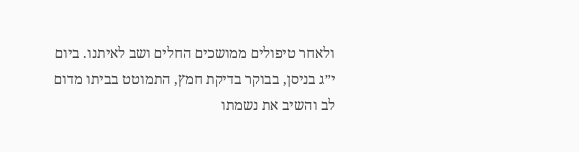ולאחר טיפולים ממושכים החלים ושב לאיתנו. ביום י״ג בניסן, בבוקר בדיקת חמץ, התמוטט בביתו מדום לב והשיב את נשמתו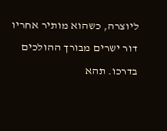ליוצרה, כשהוא מותיר אחריו דור ישרים מבורך ההולכים בדרכו. תהא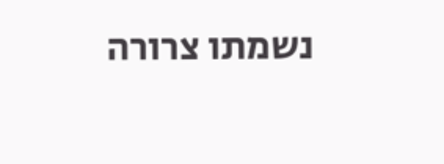נשמתו צרורה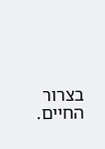בצרור החיים.